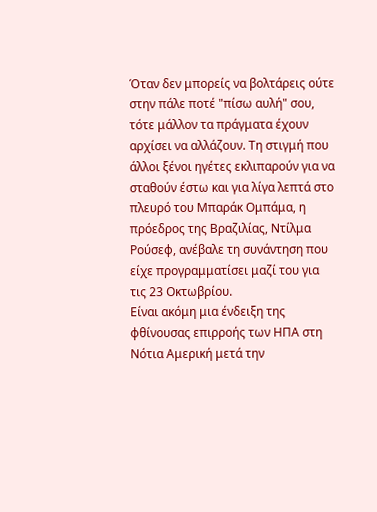Όταν δεν μπορείς να βολτάρεις ούτε στην πάλε ποτέ "πίσω αυλή" σου, τότε μάλλον τα πράγματα έχουν αρχίσει να αλλάζουν. Τη στιγμή που άλλοι ξένοι ηγέτες εκλιπαρούν για να σταθούν έστω και για λίγα λεπτά στο πλευρό του Μπαράκ Ομπάμα, η πρόεδρος της Βραζιλίας, Ντίλμα Ρούσεφ, ανέβαλε τη συνάντηση που είχε προγραμματίσει μαζί του για τις 23 Οκτωβρίου.
Είναι ακόμη μια ένδειξη της φθίνουσας επιρροής των ΗΠΑ στη Νότια Αμερική μετά την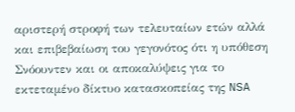αριστερή στροφή των τελευταίων ετών αλλά και επιβεβαίωση του γεγονότος ότι η υπόθεση Σνόουντεν και οι αποκαλύψεις για το εκτεταμένο δίκτυο κατασκοπείας της NSA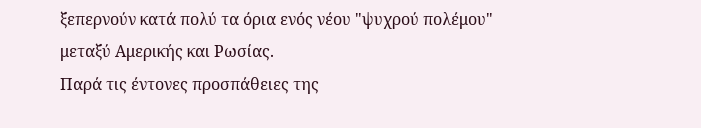ξεπερνούν κατά πολύ τα όρια ενός νέου "ψυχρού πολέμου" μεταξύ Αμερικής και Ρωσίας.
Παρά τις έντονες προσπάθειες της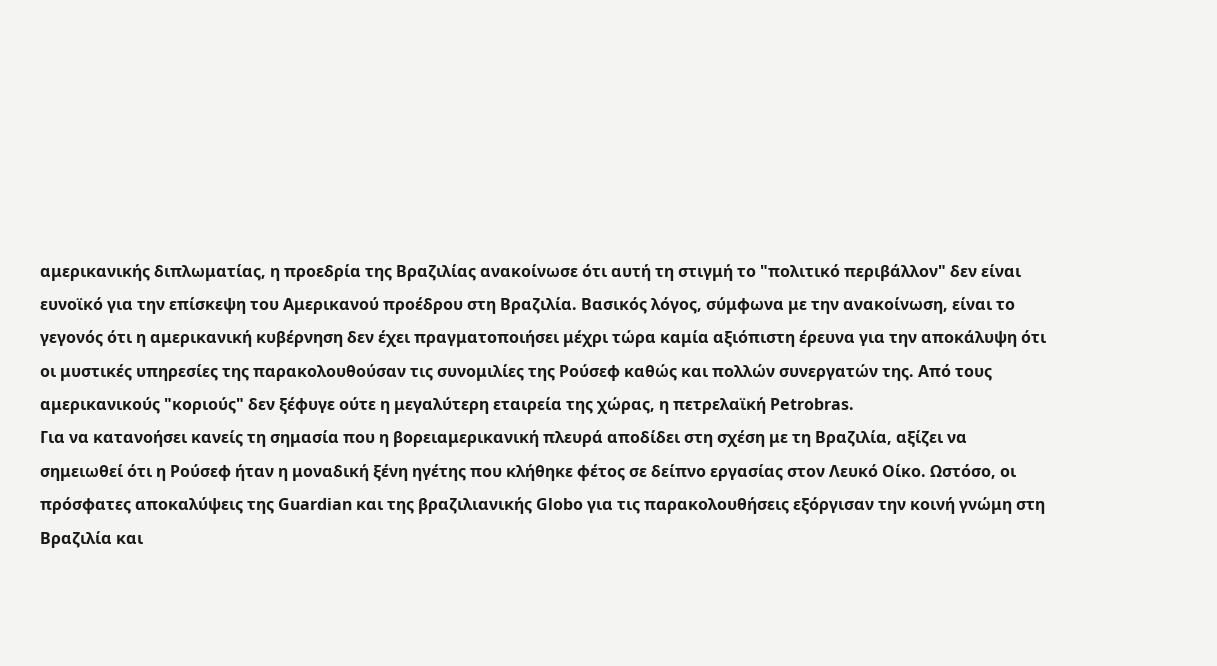αμερικανικής διπλωματίας, η προεδρία της Βραζιλίας ανακοίνωσε ότι αυτή τη στιγμή το "πολιτικό περιβάλλον" δεν είναι ευνοϊκό για την επίσκεψη του Αμερικανού προέδρου στη Βραζιλία. Βασικός λόγος, σύμφωνα με την ανακοίνωση, είναι το γεγονός ότι η αμερικανική κυβέρνηση δεν έχει πραγματοποιήσει μέχρι τώρα καμία αξιόπιστη έρευνα για την αποκάλυψη ότι οι μυστικές υπηρεσίες της παρακολουθούσαν τις συνομιλίες της Ρούσεφ καθώς και πολλών συνεργατών της. Από τους αμερικανικούς "κοριούς" δεν ξέφυγε ούτε η μεγαλύτερη εταιρεία της χώρας, η πετρελαϊκή Petrobras.
Για να κατανοήσει κανείς τη σημασία που η βορειαμερικανική πλευρά αποδίδει στη σχέση με τη Βραζιλία, αξίζει να σημειωθεί ότι η Ρούσεφ ήταν η μοναδική ξένη ηγέτης που κλήθηκε φέτος σε δείπνο εργασίας στον Λευκό Οίκο. Ωστόσο, οι πρόσφατες αποκαλύψεις της Guardian και της βραζιλιανικής Globo για τις παρακολουθήσεις εξόργισαν την κοινή γνώμη στη Βραζιλία και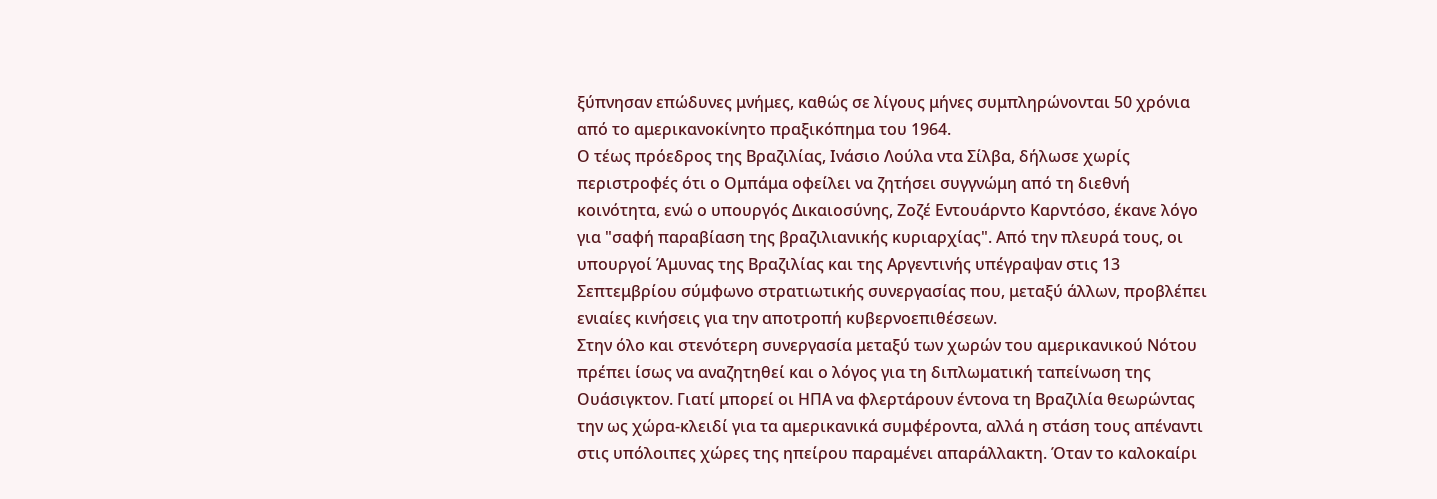ξύπνησαν επώδυνες μνήμες, καθώς σε λίγους μήνες συμπληρώνονται 50 χρόνια από το αμερικανοκίνητο πραξικόπημα του 1964.
Ο τέως πρόεδρος της Βραζιλίας, Ινάσιο Λούλα ντα Σίλβα, δήλωσε χωρίς περιστροφές ότι ο Ομπάμα οφείλει να ζητήσει συγγνώμη από τη διεθνή κοινότητα, ενώ ο υπουργός Δικαιοσύνης, Ζοζέ Εντουάρντο Καρντόσο, έκανε λόγο για "σαφή παραβίαση της βραζιλιανικής κυριαρχίας". Από την πλευρά τους, οι υπουργοί Άμυνας της Βραζιλίας και της Αργεντινής υπέγραψαν στις 13 Σεπτεμβρίου σύμφωνο στρατιωτικής συνεργασίας που, μεταξύ άλλων, προβλέπει ενιαίες κινήσεις για την αποτροπή κυβερνοεπιθέσεων.
Στην όλο και στενότερη συνεργασία μεταξύ των χωρών του αμερικανικού Νότου πρέπει ίσως να αναζητηθεί και ο λόγος για τη διπλωματική ταπείνωση της Ουάσιγκτον. Γιατί μπορεί οι ΗΠΑ να φλερτάρουν έντονα τη Βραζιλία θεωρώντας την ως χώρα-κλειδί για τα αμερικανικά συμφέροντα, αλλά η στάση τους απέναντι στις υπόλοιπες χώρες της ηπείρου παραμένει απαράλλακτη. Όταν το καλοκαίρι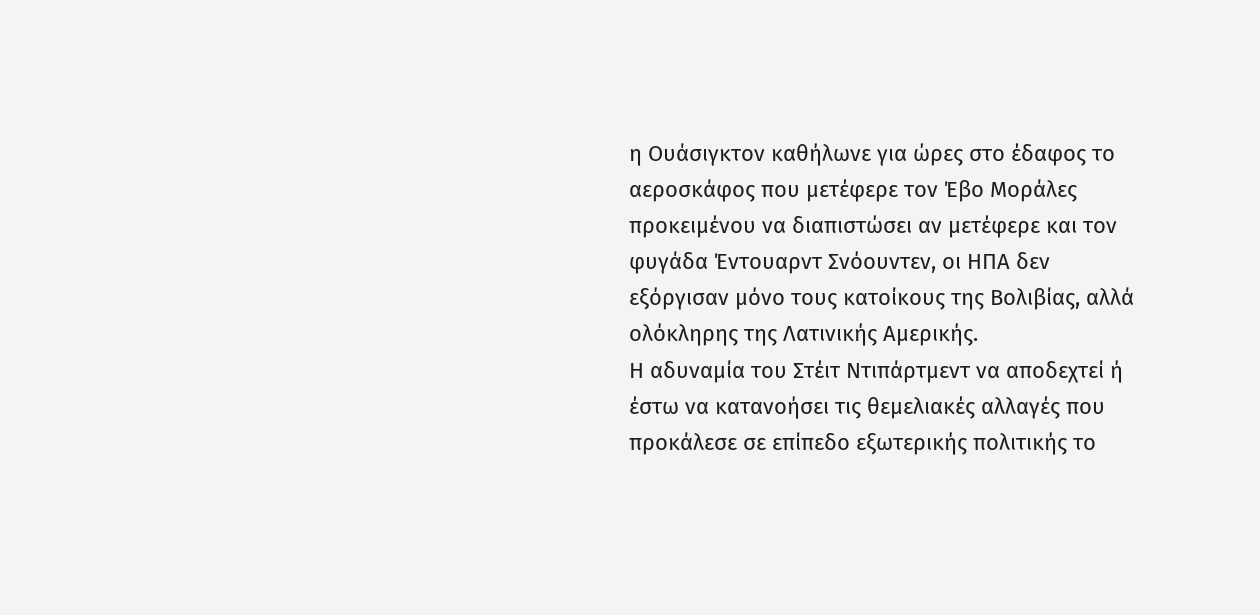η Ουάσιγκτον καθήλωνε για ώρες στο έδαφος το αεροσκάφος που μετέφερε τον Έβο Μοράλες προκειμένου να διαπιστώσει αν μετέφερε και τον φυγάδα Έντουαρντ Σνόουντεν, οι ΗΠΑ δεν εξόργισαν μόνο τους κατοίκους της Βολιβίας, αλλά ολόκληρης της Λατινικής Αμερικής.
Η αδυναμία του Στέιτ Ντιπάρτμεντ να αποδεχτεί ή έστω να κατανοήσει τις θεμελιακές αλλαγές που προκάλεσε σε επίπεδο εξωτερικής πολιτικής το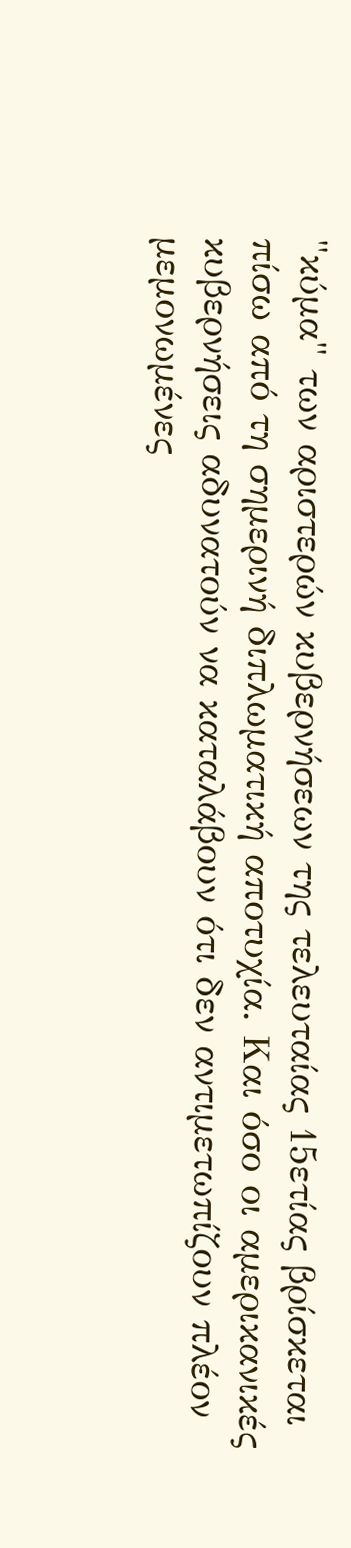"κύμα" των αριστερών κυβερνήσεων της τελευταίας 15ετίας βρίσκεται πίσω από τη σημερινή διπλωματική αποτυχία. Και όσο οι αμερικανικές κυβερνήσεις αδυνατούν να καταλάβουν ότι δεν αντιμετωπίζουν πλέον μεμονωμένες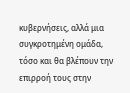κυβερνήσεις, αλλά μια συγκροτημένη ομάδα, τόσο και θα βλέπουν την επιρροή τους στην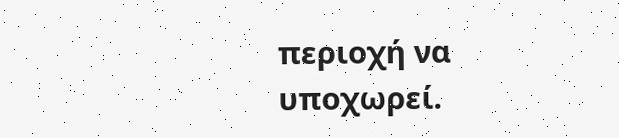περιοχή να υποχωρεί.